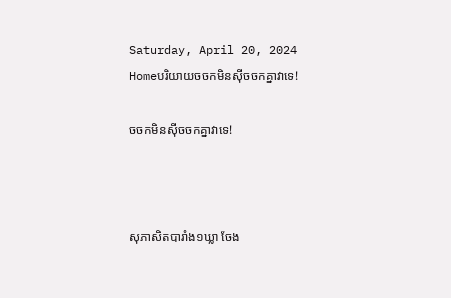Saturday, April 20, 2024
Homeបរិយាយចចកមិនស៊ីចចកគ្នាវាទេ!

ចចកមិនស៊ីចចកគ្នាវាទេ!



សុភាសិតបារាំង១ឃ្លា ចែង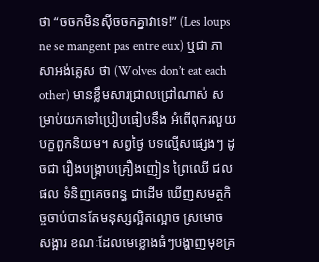ថា “ចចកមិនស៊ីចចកគ្នាវាទេ!” (Les loups ne se mangent pas entre eux) ឬជា ភាសាអង់គ្លេស ថា (Wolves don’t eat each other) មានខ្លឹមសារជ្រាលជ្រៅណាស់ សម្រាប់យកទៅប្រៀបធៀបនឹង អំពើពុករលួយ បក្ខពួកនិយម។ សព្វថ្ងៃ បទល្មើសផ្សេងៗ ដូចជា រឿងបង្ក្រាបគ្រឿងញៀន ព្រៃឈើ ជលផល ទំនិញគេចពន្ធ ជាដើម ឃើញសមត្ថកិច្ចចាប់បានតែមនុស្សល្អិតល្អោច ស្រមោច សង្អារ ខណៈដែលមេខ្លោងធំៗបង្ហាញមុខគ្រ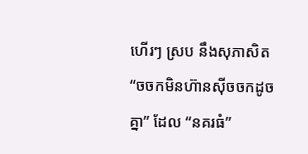ហើរៗ ស្រប នឹងសុភាសិត “ចចកមិនហ៊ានស៊ីចចកដូចគ្នា” ដែល “នគរធំ”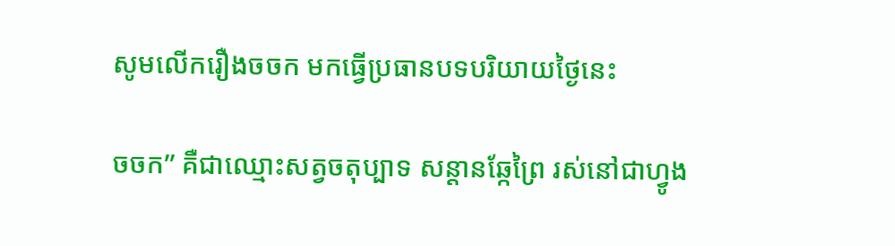សូមលើករឿងចចក មកធ្វើប្រធានបទបរិយាយថ្ងៃនេះ

ចចក” គឺជាឈ្មោះសត្វចតុប្បាទ សន្តានឆ្កែព្រៃ រស់នៅជាហ្វូង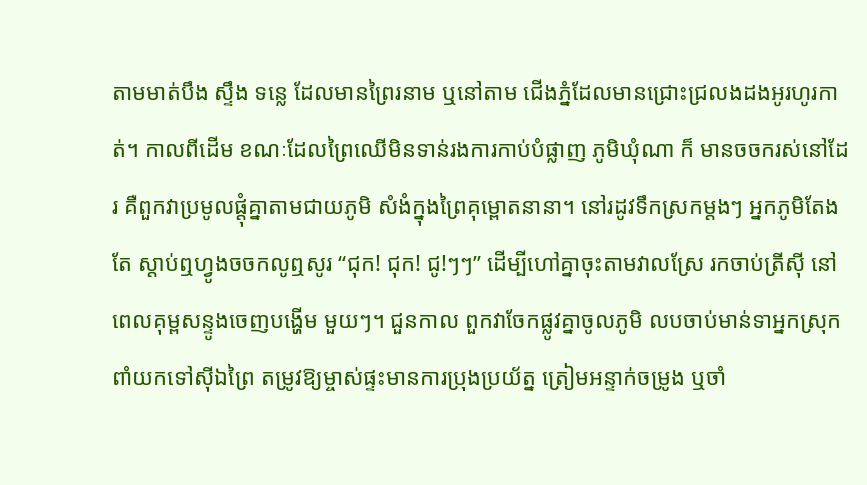តាមមាត់បឹង ស្ទឹង ទន្លេ ដែលមានព្រៃរនាម ឬនៅតាម ជើងភ្នំដែលមានជ្រោះជ្រលងដងអូរហូរកាត់។ កាលពីដើម ខណៈដែលព្រៃឈើមិនទាន់រងការកាប់បំផ្លាញ ភូមិឃុំណា ក៏ មានចចករស់នៅដែរ គឺពួកវាប្រមូលផ្តុំគ្នាតាមជាយភូមិ សំងំក្នុងព្រៃគុម្ពោតនានា។ នៅរដូវទឹកស្រកម្តងៗ អ្នកភូមិតែងតែ ស្តាប់ឮហ្វូងចចកលូឮសូរ “ជុក! ជុក! ជូ!ៗៗ” ដើម្បីហៅគ្នាចុះតាមវាលស្រែ រកចាប់ត្រីស៊ី នៅពេលគុម្ពសន្ទូងចេញបង្ហើម មួយៗ។ ជួនកាល ពួកវាចែកផ្លូវគ្នាចូលភូមិ លបចាប់មាន់ទាអ្នកស្រុក ពាំយកទៅស៊ីឯព្រៃ តម្រូវឱ្យម្ចាស់ផ្ទះមានការប្រុងប្រយ័ត្ន ត្រៀមអន្ទាក់ចម្រូង ឬចាំ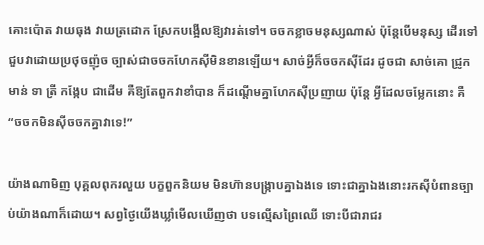គោះប៉ោត វាយធុង វាយត្រដោក ស្រែកបង្អើលឱ្យវារត់ទៅ។ ចចកខ្លាចមនុស្សណាស់ ប៉ុន្តែបើមនុស្ស ដើរទៅជួបវាដោយប្រថុចញ៉ុច ច្បាស់ជាចចកហែកស៊ីមិនខានឡើយ។ សាច់អ្វីក៏ចចកស៊ីដែរ ដូចជា សាច់គោ ជ្រូក មាន់ ទា ត្រី កង្កែប ជាដើម គឺឱ្យតែពួកវាខាំបាន ក៏ដណ្តើមគ្នាហែកស៊ីប្រញាយ ប៉ុន្តែ អ្វីដែលចម្លែកនោះ គឺ “ចចកមិនស៊ីចចកគ្នាវាទេ!”

យ៉ាងណាមិញ បុគ្គលពុករលួយ បក្ខពួកនិយម មិនហ៊ានបង្ក្រាបគ្នាឯងទេ ទោះជាគ្នាឯងនោះរកស៊ីបំពានច្បាប់យ៉ាងណាក៏ដោយ។ សព្វថ្ងៃយើងឃ្លាំមើលឃើញថា បទល្មើសព្រៃឈើ ទោះបីជារាជរ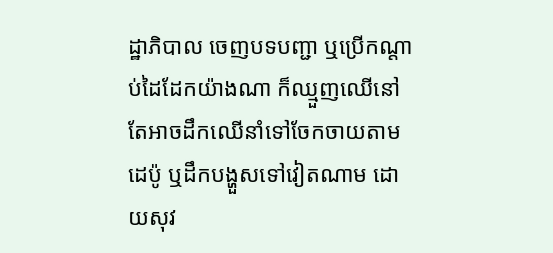ដ្ឋាភិបាល ចេញបទបញ្ជា ឬប្រើកណ្តាប់ដៃដែកយ៉ាងណា ក៏ឈ្មួញឈើនៅតែអាចដឹកឈើនាំទៅចែកចាយតាមដេប៉ូ ឬដឹកបង្ហួសទៅវៀតណាម ដោយសុវ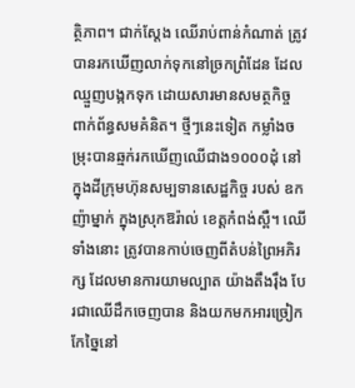ត្ថិភាព។ ជាក់ស្តែង ឈើរាប់ពាន់កំណាត់ ត្រូវបានរកឃើញលាក់ទុកនៅច្រកព្រំដែន ដែលឈ្មួញបង្កកទុក ដោយសារមានសមត្ថកិច្ច ពាក់ព័ន្ធសមគំនិត។ ថ្មីៗនេះទៀត កម្លាំងចម្រុះបានឆ្មក់រកឃើញឈើជាង១០០០ដុំ នៅក្នុងដីក្រុមហ៊ុនសម្បទានសេដ្ឋកិច្ច របស់ ឧកញ៉ាម្នាក់ ក្នុងស្រុកឱរ៉ាល់ ខេត្តកំពង់ស្ពឺ។ ឈើទាំងនោះ ត្រូវបានកាប់ចេញពីតំបន់ព្រៃអភិរក្ស ដែលមានការយាមល្បាត យ៉ាងតឹងរ៉ឹង បែរជាឈើដឹកចេញបាន និងយកមកអារច្រៀកកែច្នៃនៅ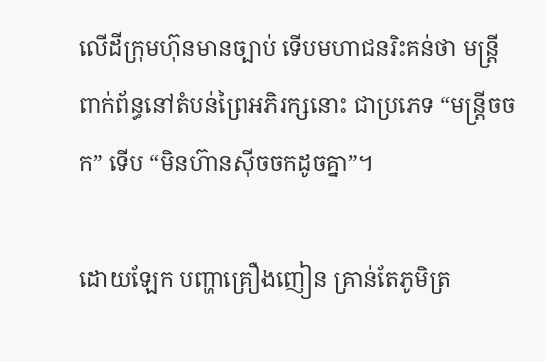លើដីក្រុមហ៊ុនមានច្បាប់ ទើបមហាជនរិះគន់ថា មន្ត្រី ពាក់ព័ន្ធនៅតំបន់ព្រៃអភិរក្សនោះ ជាប្រភេទ “មន្ត្រីចចក” ទើប “មិនហ៊ានស៊ីចចកដូចគ្នា”។

ដោយឡែក បញ្ហាគ្រឿងញៀន គ្រាន់តែភូមិត្រ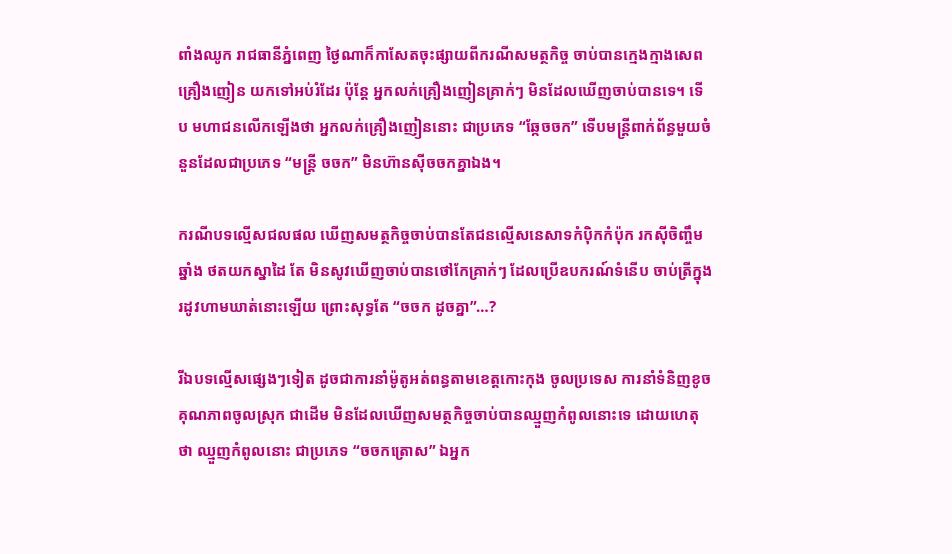ពាំងឈូក រាជធានីភ្នំពេញ ថ្ងៃណាក៏កាសែតចុះផ្សាយពីករណីសមត្ថកិច្ច ចាប់បានក្មេងក្មាងសេពគ្រឿងញៀន យកទៅអប់រំដែរ ប៉ុន្តែ អ្នកលក់គ្រឿងញៀនគ្រាក់ៗ មិនដែលឃើញចាប់បានទេ។ ទើប មហាជនលើកឡើងថា អ្នកលក់គ្រឿងញៀននោះ ជាប្រភេទ “ឆ្កែចចក” ទើបមន្ត្រីពាក់ព័ន្ធមួយចំនួនដែលជាប្រភេទ “មន្ត្រី ចចក” មិនហ៊ានស៊ីចចកគ្នាឯង។

ករណីបទល្មើសជលផល ឃើញសមត្ថកិច្ចចាប់បានតែជនល្មើសនេសាទកំប៉ិកកំប៉ុក រកស៊ីចិញ្ចឹមឆ្នាំង ថតយកស្នាដៃ តែ មិនសូវឃើញចាប់បានថៅកែគ្រាក់ៗ ដែលប្រើឧបករណ៍ទំនើប ចាប់ត្រីក្នុងរដូវហាមឃាត់នោះឡើយ ព្រោះសុទ្ធតែ “ចចក ដូចគ្នា”…?

រីឯបទល្មើសផ្សេងៗទៀត ដូចជាការនាំម៉ូតូអត់ពន្ធតាមខេត្តកោះកុង ចូលប្រទេស ការនាំទំនិញខូចគុណភាពចូលស្រុក ជាដើម មិនដែលឃើញសមត្ថកិច្ចចាប់បានឈ្មួញកំពូលនោះទេ ដោយហេតុថា ឈ្មួញកំពូលនោះ ជាប្រភេទ “ចចកត្រោស” ឯអ្នក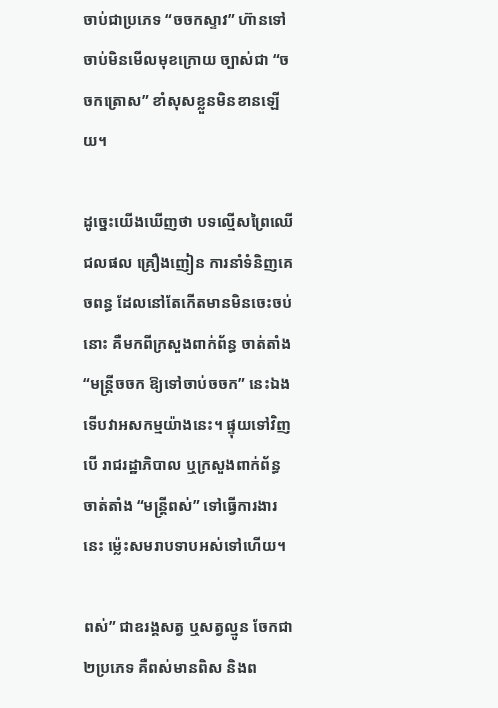ចាប់ជាប្រភេទ “ចចកស្ទាវ” ហ៊ានទៅចាប់មិនមើលមុខក្រោយ ច្បាស់ជា “ចចកត្រោស” ខាំសុសខ្លួនមិនខានឡើយ។

ដូច្នេះយើងឃើញថា បទល្មើសព្រៃឈើ ជលផល គ្រឿងញៀន ការនាំទំនិញគេចពន្ធ ដែលនៅតែកើតមានមិនចេះចប់ នោះ គឺមកពីក្រសួងពាក់ព័ន្ធ ចាត់តាំង “មន្ត្រីចចក ឱ្យទៅចាប់ចចក” នេះឯង ទើបវាអសកម្មយ៉ាងនេះ។ ផ្ទុយទៅវិញ បើ រាជរដ្ឋាភិបាល ឬក្រសួងពាក់ព័ន្ធ ចាត់តាំង “មន្ត្រីពស់” ទៅធ្វើការងារនេះ ម៉្លេះសមរាបទាបអស់ទៅហើយ។

ពស់” ជាឧរង្គសត្វ ឬសត្វល្មូន ចែកជា២ប្រភេទ គឺពស់មានពិស និងព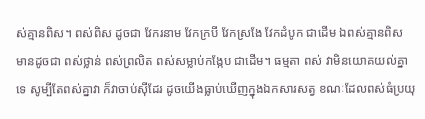ស់គ្មានពិស។ ពស់ពិស ដូចជា វែករនាម វែកក្របី វែកស្រងែ វែកដំបូក ជាដើម ឯពស់គ្មានពិស មានដូចជា ពស់ថ្លាន់ ពស់ព្រលិត ពស់សម្លាប់កង្កែប ជាដើម។ ធម្មតា ពស់ វាមិនយោគយល់គ្នាទេ សូម្បីតែពស់គ្នាវា ក៏វាចាប់ស៊ីដែរ ដូចយើងធ្លាប់ឃើញក្នុងឯកសារសត្វ ខណៈដែលពស់ធំប្រយុ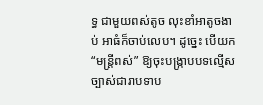ទ្ធ ជាមួយពស់តូច លុះខាំអាតូចងាប់ អាធំក៏ចាប់លេប។ ដូច្នេះ បើយក “មន្ត្រីពស់” ឱ្យចុះបង្ក្រាបបទល្មើស ច្បាស់ជារាបទាប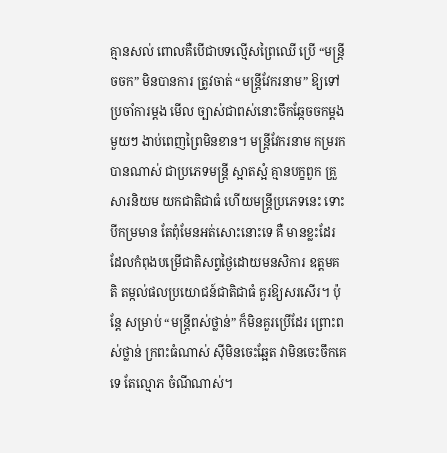គ្មានសល់ ពោលគឺបើជាបទល្មើសព្រៃឈើ ប្រើ “មន្ត្រីចចក” មិនបានការ ត្រូវចាត់ “មន្ត្រីវែករនាម” ឱ្យទៅប្រចាំការម្តង មើល ច្បាស់ជាពស់នោះចឹកឆ្កែចចកម្តងមួយៗ ងាប់ពេញព្រៃមិនខាន។ មន្ត្រីវែករនាម កម្ររកបានណាស់ ជាប្រភេទមន្ត្រី ស្អាតស្អំ គ្មានបក្ខពួក គ្រួសារនិយម យកជាតិជាធំ ហើយមន្ត្រីប្រភេទនេះ ទោះបីកម្រមាន តែពុំមែនអត់សោះនោះទេ គឺ មានខ្លះដែរដែលកំពុងបម្រើជាតិសព្វថ្ងៃដោយមនសិការ ឧត្តមគតិ តម្កល់ផលប្រយោជន៍ជាតិជាធំ គួរឱ្យសរសើរ។ ប៉ុន្តែ សម្រាប់ “មន្ត្រីពស់ថ្លាន់” ក៏មិនគួរប្រើដែរ ព្រោះពស់ថ្លាន់ ក្រពះធំណាស់ ស៊ីមិនចេះឆ្អែត វាមិនចេះចឹកគេទេ តែល្មោភ ចំណីណាស់។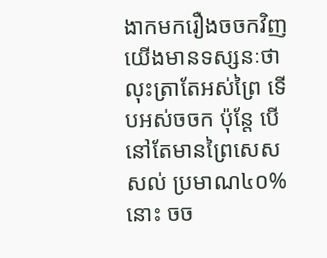ងាកមករឿងចចកវិញ យើងមានទស្សនៈថា លុះត្រាតែអស់ព្រៃ ទើបអស់ចចក ប៉ុន្តែ បើនៅតែមានព្រៃសេសសល់ ប្រមាណ៤០%នោះ ចច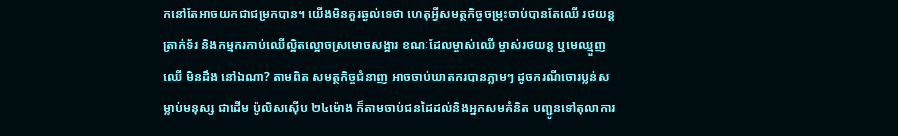កនៅតែអាចយកជាជម្រកបាន។ យើងមិនគួរឆ្ងល់ទេថា ហេតុអ្វីសមត្ថកិច្ចចម្រុះចាប់បានតែឈើ រថយន្ត ត្រាក់ទ័រ និងកម្មករកាប់ឈើល្អិតល្អោចស្រមោចសង្អារ ខណៈដែលម្ចាស់ឈើ ម្ចាស់រថយន្ត ឬមេឈ្មួញឈើ មិនដឹង នៅឯណា? តាមពិត សមត្ថកិច្ចជំនាញ អាចចាប់ឃាតករបានភ្លាមៗ ដូចករណីចោរប្លន់សម្លាប់មនុស្ស ជាដើម ប៉ូលិសស៊ើប ២៤ម៉ោង ក៏តាមចាប់ជនដៃដល់និងអ្នកសមគំនិត បញ្ជូនទៅតុលាការ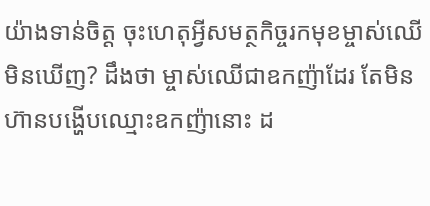យ៉ាងទាន់ចិត្ត ចុះហេតុអ្វីសមត្ថកិច្ចរកមុខម្ចាស់ឈើ មិនឃើញ? ដឹងថា ម្ចាស់ឈើជាឧកញ៉ាដែរ តែមិនហ៊ានបង្ហើបឈ្មោះឧកញ៉ានោះ ដ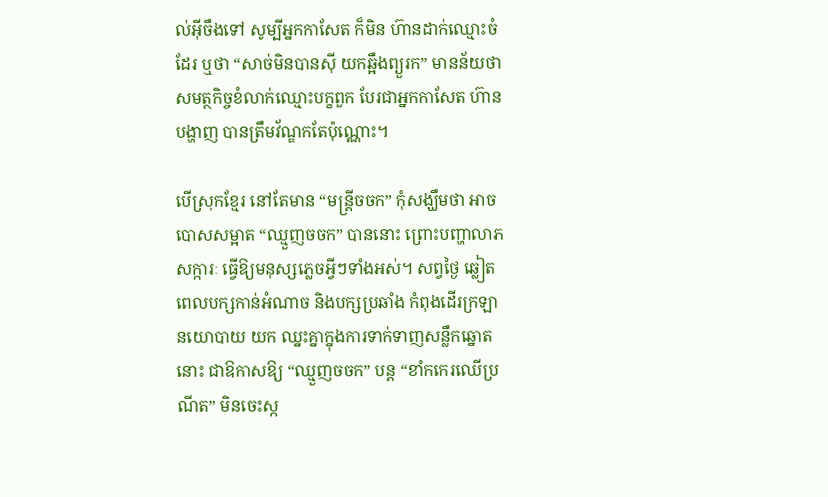ល់អ៊ីចឹងទៅ សូម្បីអ្នកកាសែត ក៏មិន ហ៊ានដាក់ឈ្មោះចំដែរ ឬថា “សាច់មិនបានស៊ី យកឆ្អឹងព្យួរក” មានន័យថា សមត្ថកិច្ចខំលាក់ឈ្មោះបក្ខពួក បែរជាអ្នកកាសែត ហ៊ានបង្ហាញ បានត្រឹមវ័ណ្ឌកតែប៉ុណ្ណោះ។

បើស្រុកខ្មែរ នៅតែមាន “មន្ត្រីចចក” កុំសង្ឃឹមថា អាចបោសសម្អាត “ឈ្មួញចចក” បាននោះ ព្រោះបញ្ហាលាភសក្ការៈ ធ្វើឱ្យមនុស្សភ្លេចអ្វីៗទាំងអស់។ សព្វថ្ងៃ ឆ្លៀតពេលបក្សកាន់អំណាច និងបក្សប្រឆាំង កំពុងដើរក្រឡានយោបាយ យក ឈ្នះគ្នាក្នុងការទាក់ទាញសន្លឹកឆ្នោតនោះ ជាឱកាសឱ្យ “ឈ្មួញចចក” បន្ត “ខាំកកេរឈើប្រណីត” មិនចេះស្ក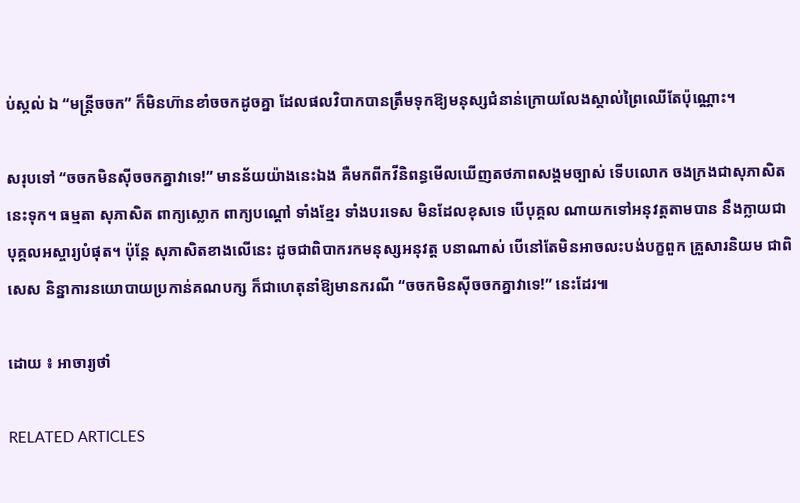ប់ស្កល់ ឯ “មន្ត្រីចចក” ក៏មិនហ៊ានខាំចចកដូចគ្នា ដែលផលវិបាកបានត្រឹមទុកឱ្យមនុស្សជំនាន់ក្រោយលែងស្គាល់ព្រៃឈើតែប៉ុណ្ណោះ។

សរុបទៅ “ចចកមិនស៊ីចចកគ្នាវាទេ!” មានន័យយ៉ាងនេះឯង គឺមកពីកវីនិពន្ធមើលឃើញតថភាពសង្គមច្បាស់ ទើបលោក ចងក្រងជាសុភាសិតនេះទុក។ ធម្មតា សុភាសិត ពាក្យស្លោក ពាក្យបណ្តៅ ទាំងខ្មែរ ទាំងបរទេស មិនដែលខុសទេ បើបុគ្គល ណាយកទៅអនុវត្តតាមបាន នឹងក្លាយជាបុគ្គលអស្ចារ្យបំផុត។ ប៉ុន្តែ សុភាសិតខាងលើនេះ ដូចជាពិបាករកមនុស្សអនុវត្ត បនាណាស់ បើនៅតែមិនអាចលះបង់បក្ខពួក គ្រួសារនិយម ជាពិសេស និន្នាការនយោបាយប្រកាន់គណបក្ស ក៏ជាហេតុនាំឱ្យមានករណី “ចចកមិនស៊ីចចកគ្នាវាទេ!” នេះដែរ៕

ដោយ ៖ អាចារ្យថាំ

RELATED ARTICLES